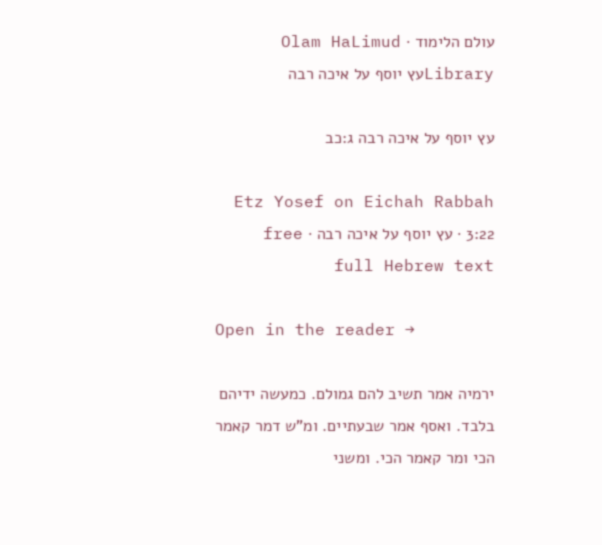עולם הלימוד · Olam HaLimud
Libraryעץ יוסף על איכה רבה

עץ יוסף על איכה רבה ג:כב

Etz Yosef on Eichah Rabbah 3:22 · עץ יוסף על איכה רבה · free full Hebrew text

Open in the reader →

ירמיה אמר תשיב להם גמולם. כמעשה ידיהם בלבד. ואסף אמר שבעתיים. ומ"ש דמר קאמר הכי ומר קאמר הכי. ומשני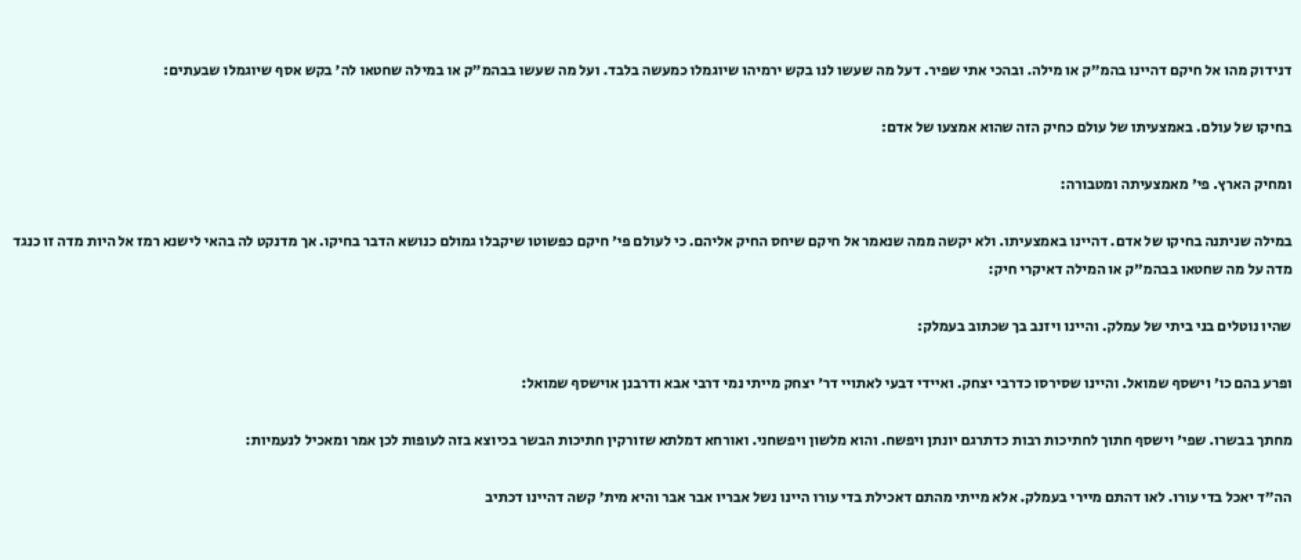דנידוק מהו אל חיקם דהיינו בהמ"ק או מילה. ובהכי אתי שפיר. דעל מה שעשו לנו בקש ירמיהו שיוגמלו כמעשה בלבד. ועל מה שעשו בבהמ"ק או במילה שחטאו לה' בקש אסף שיוגמלו שבעתים:

בחיקו של עולם. באמצעיתו של עולם כחיק הזה שהוא אמצעו של אדם:

ומחיק הארץ. פי' מאמצעיתה ומטבורה:

במילה שניתנה בחיקו של אדם. דהיינו באמצעיתו. ולא יקשה ממה שנאמר אל חיקם שיחס החיק אליהם. כי לעולם פי' חיקם כפשוטו שיקבלו גמולם כנושא הדבר בחיקו. אך מדנקט לה בהאי לישנא רמז אל היות מדה זו כנגד מדה על מה שחטאו בבהמ"ק או המילה דאיקרי חיק:

שהיו נוטלים בני ביתי של עמלק. והיינו ויזנב בך שכתוב בעמלק:

ופרע בהם כו' וישסף שמואל. והיינו שסירסו כדרבי יצחק. ואיידי דבעי לאתויי דר' יצחק מייתי נמי דרבי אבא ודרבנן אוישסף שמואל:

מחתך בבשרו. שפי' וישסף חתוך לחתיכות רבות כדתרגם יונתן ויפשח. והוא מלשון ויפשחני. ואורחא דמלתא שזורקין חתיכות הבשר בכיוצא בזה לעופות לכן אמר ומאכיל לנעמיות:

הה"ד יאכל בדי עורו. לאו דהתם מיירי בעמלק. אלא מייתי מהתם דאכילת בדי עורו היינו נשל אבריו אבר אבר והיא מית' קשה דהיינו דכתיב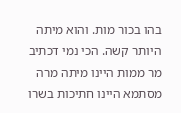בהו בכור מות. והוא מיתה היותר קשה. הכי נמי דכתיב מר ממות היינו מיתה מרה מסתמא היינו חתיכות בשרו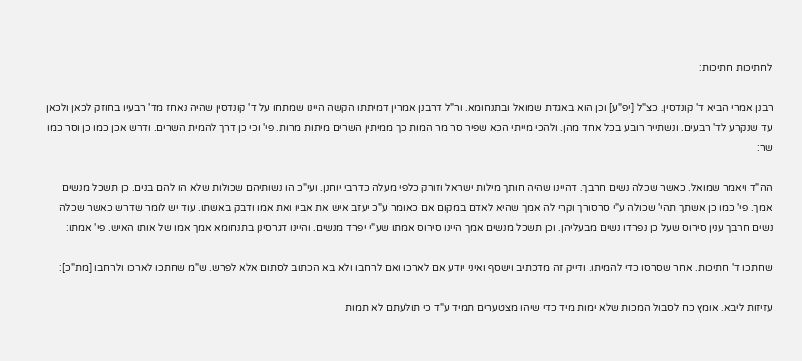לחתיכות חתיכות:

רבנן אמרי הביא ד' קונדסין. כצ"ל [יפ"ע] וכן הוא באגדת שמואל ובתנחומא. ור"ל דרבנן אמרין דמיתתו הקשה היינו שמתחו על ד' קונדסין שהיה נאחז מד' רבעיו בחוזק לכאן ולכאן עד שנקרע לד' רבעים. ונשתייר רובע בכל אחד מהן. ולהכי מייתי הכא שפיר סר מר המות כך ממיתין השרים מיתות מרות. פי' וכי כן דרך להמית השרים. ודרש אכן כמו כן וסר כמו שר:

הה"ד ויאמר שמואל. כאשר שכלה נשים חרבך. דהיינו שהיה חותך מילות ישראל וזורק כלפי מעלה כדרבי יוחנן. ועי"כ הו נשותיהם שכולות שלא הו להם בנים. כן תשכל מנשים אמך. פי' כמו כן אשתך תהי' שכולה ע"י סרסורך וקרי לה אמך שהיא לאדם במקום אם כאומר ע"כ יעזב איש את אביו ואת אמו ודבק באשתו. עוד יש לומר שדרש כאשר שכלה נשים חרבך ענין סירוס שעל כן נפרדו נשים מבעליהן. וכן תשכל מנשים אמך היינו סירוס אמתו שע"י יפרד מנשים. והיינו דגרסינן בתנחומא אמך אמו של אותו האיש. פי' אמתו:

שחתכו ד' חתיכות. אחר שסרסו כדי להמיתו. ודייק זה מדכתיב וישסף ואיני יודע אם לארכו ואם לרחבו ולא בא הכתוב לסתום אלא לפרש. ש"מ שחתכו לארכו ולרחבו [מת"כ]:

עזיזות ליבא. אומץ כח לסבול המכות שלא ימות מיד כדי שיהו מצטערים תמיד ע"ד כי תולעתם לא תמות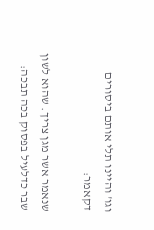וגו' והיינו תלי אותם ביסורים דקאמר:

שנאמר אשר מגן צריך. שהוא לשון שבר כדלעיל בפסוק בכה תבכה: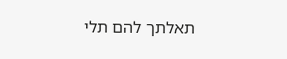תאלתך להם תלי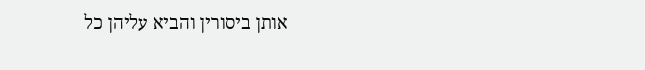אותן ביסורין והביא עליהן כל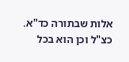אלות שבתורה כד"א. כצ"ל וכן הוא בכל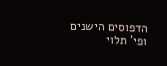הדפוסים הישנים ופי' תלוי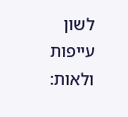לשון עייפות ולאות: